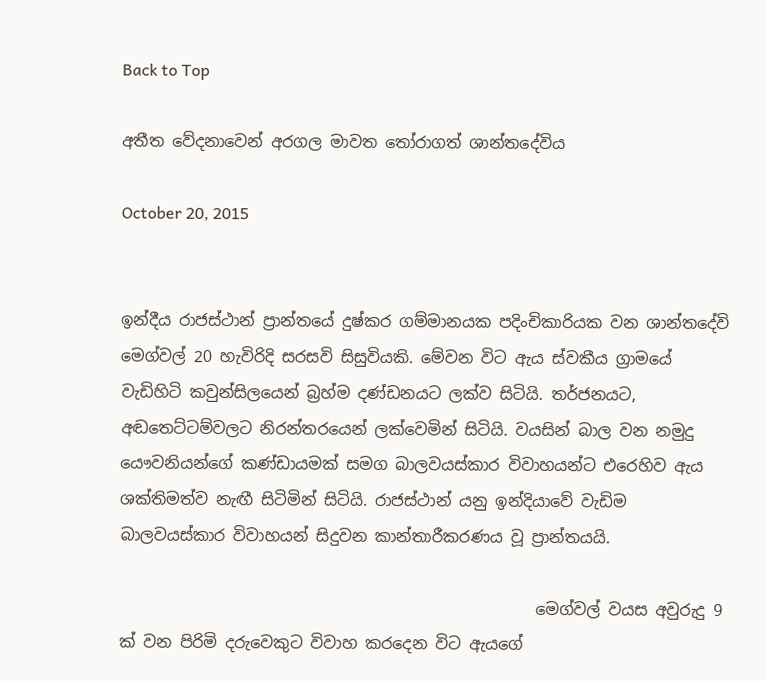Back to Top

අතීත වේදනාවෙන් අරගල මාවත තෝරාගත් ශාන්තදේවිය

October 20, 2015


ඉන්දීය රාජස්ථාන් ප්‍රාන්තයේ දුෂ්කර ගම්මානයක පදිංචිකාරියක වන ශාන්තදේවි මෙග්වල් ‍20 හැවිරිදි සරසවි සිසුවියකි. මේවන විට ඇය ස්වකීය ග්‍රාමයේ වැඩිහිටි කවුන්සිලයෙන් බ්‍රහ්ම දණ්ඩනයට ලක්ව සිටියි. තර්ජනයට, අඬතෙට්ටම්වලට නිරන්තරයෙන් ලක්වෙමින් සිටියි. වයසින් බාල වන නමුදු යෞවනියන්ගේ කණ්ඩායමක් සමග බාලවයස්කාර විවාහයන්ට එරෙහිව ඇය ශක්තිමත්ව නැඟී සිටිමින් සිටියි. රාජස්ථාන් යනු ඉන්දියාවේ වැඩිම බාලවයස්කාර විවාහයන් සිදුවන කාන්තාරීකරණය වූ ප්‍රාන්තයයි.

                                                    මෙග්වල් වයස අවුරුදු 9 ක් වන පිරිමි දරුවෙකුට විවාහ කරදෙන විට ඇයගේ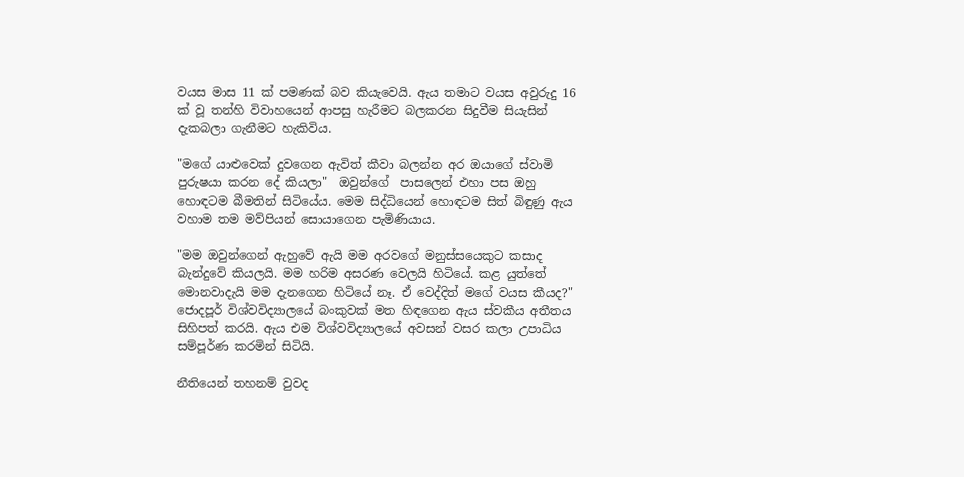වයස මාස 11 ක් පමණක් බව කියැවෙයි. ඇය තමාට වයස අවුරුදු 16 ක් වූ තන්හි විවාහ‍යෙන් ආපසු හැරීමට බලකරන සිදුවීම සියැසින් දැකබලා ගැනීමට හැකිවිය.

"මගේ යාළුවෙක් දුවගෙන ඇවිත් කීවා බලන්න අර ඔයාගේ ස්වාමි පුරුෂයා කරන දේ කියලා"  ඔවුන්ගේ  පාසලෙන් එහා පස ඔහු හොඳටම බීමතින් සිටියේය. මෙම සිද්ධියෙන් හොඳටම සිත් බිඳුණු ඇය වහාම තම මව්පියන් සොයාගෙන පැමිණියාය.

"මම ඔවුන්ගෙන් ඇහුවේ ඇයි මම අරවගේ මනුස්සයෙකුට කසාද බැන්දුවේ කියලයි. මම හරිම අසරණ වෙලයි හිටියේ. කළ යුත්තේ මොනවාදැයි මම දැනගෙන හිටියේ නෑ. ඒ වෙද්දිත් මගේ වයස කීයද?" ජොදපූර් විශ්වවිද්‍යාලයේ බංකුවක් මත හිඳගෙන ඇය ස්වකීය අතීතය සිහිපත් කරයි. ඇය එම විශ්වවිද්‍යාලයේ අවසන් වසර කලා උපාධිය සම්පූර්ණ කරමින් සිටියි.

නීතියෙන් තහනම් වුවද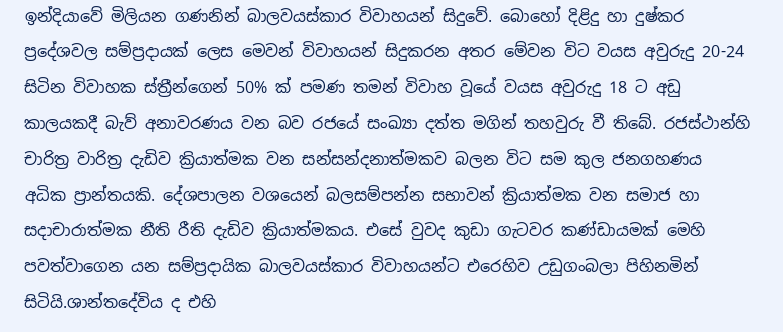ඉන්දියාවේ මිලියන ගණනින් බාලවයස්කාර විවාහයන් සිදුවේ. බොහෝ දිළිදු හා දුෂ්කර ප්‍රදේශවල සම්ප්‍රදායක් ලෙස මෙවන් විවාහයන් සිදුකරන අතර මේවන විට වයස අවුරුදු 20-24 සිටින විවාහක ස්ත්‍රීන්ගෙන් 50% ක් පමණ තමන් විවාහ වූයේ වයස අවුරුදු 18 ට අඩු කාලයකදී බැව් අනාවරණය වන බව රජයේ සංඛ්‍යා දත්ත මගින් තහවුරු වී තිබේ. රජස්ථාන්හි චාරිත්‍ර වාරිත්‍ර දැඩිව ක්‍රියාත්මක වන සන්සන්දනාත්මකව බලන විට සම කුල ජනගහණය අධික ප්‍රාන්තයකි. දේශපාලන වශයෙන් බලසම්පන්න සභාවන් ක්‍රියාත්මක වන සමාජ හා සදාචාරාත්මක නීති රීති දැඩිව ක්‍රියාත්මකය. එසේ වුවද කුඩා ගැටවර කණ්ඩායමක් මෙහි පවත්වාගෙන යන සම්ප්‍රදායික බාලවයස්කාර විවාහයන්ට එරෙහිව උඩුගංබලා පිහිනමින් සිටියි.ශාන්තදේවිය ද එහි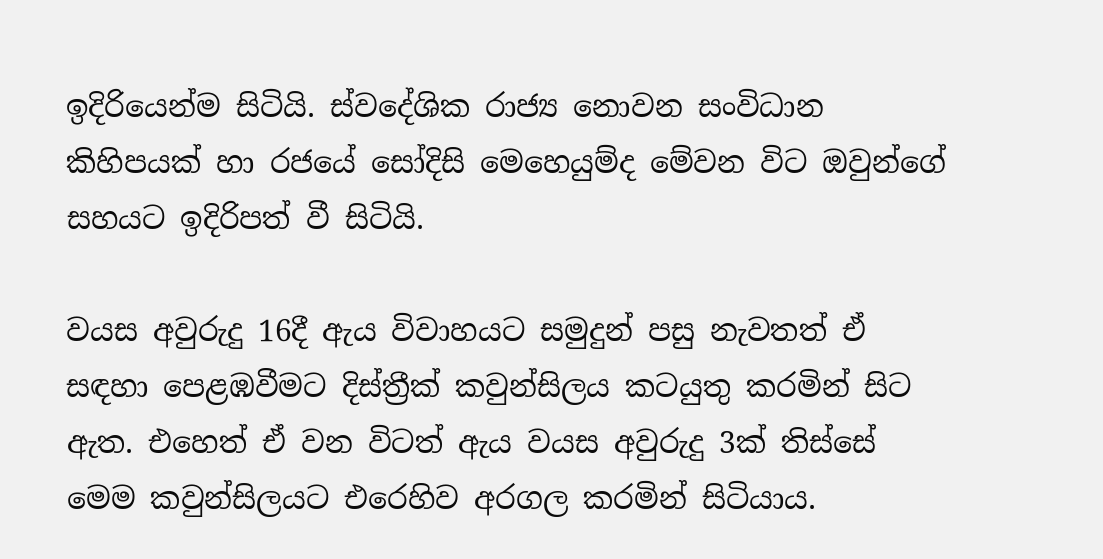ඉදිරියෙන්ම සිටියි. ස්වදේශික රාජ්‍ය නොවන සංවිධාන කිහිපයක් හා රජයේ සෝදිසි මෙහෙයුම්ද මේවන විට ඔවුන්ගේ සහයට ඉදිරිපත් වී සිටියි.

වයස අවුරුදු 16දී ඇය විවාහයට සමුදුන් පසු නැවතත් ඒ සඳහා පෙළඹවීමට දිස්ත්‍රීක් කවුන්සිලය කටයුතු කරමින් සිට ඇත. එහෙත් ඒ වන විටත් ඇය වයස අවුරුදු 3ක් තිස්සේ මෙම කවුන්සිලයට එරෙහිව අරගල කරමින් සිටියාය.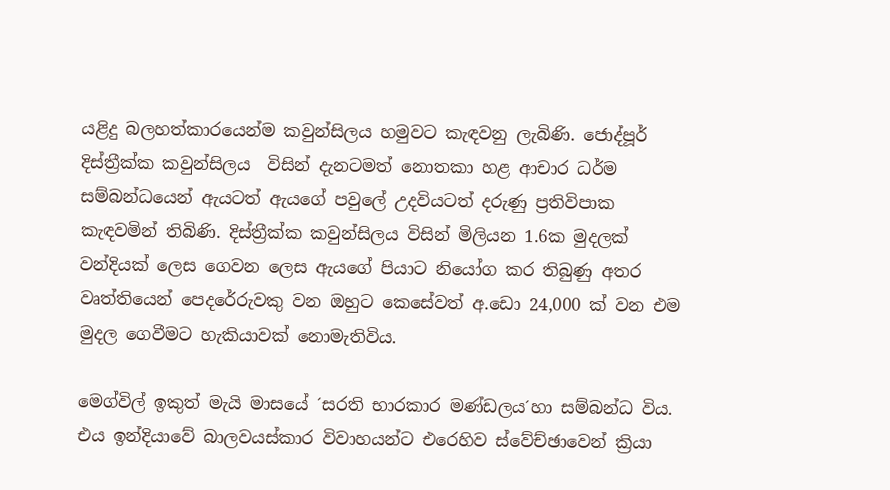යළිදු බලහත්කාරයෙන්ම කවුන්සිලය හමුවට කැඳවනු ලැබිණි. ජොද්පූර් දිස්ත්‍රීක්ක කවුන්සිලය  විසින් දැනටමත් නොතකා හළ ආචාර ධර්ම සම්බන්ධයෙන් ඇයටත් ඇයගේ පවුලේ උදවියටත් දරුණු ප්‍රතිවිපාක කැඳවමින් තිබිණි. දිස්ත්‍රීක්ක කවුන්සිලය විසින් මිලියන 1.6ක මුදලක් වන්දියක් ලෙස ගෙවන ලෙස ඇයගේ පියාට නියෝග කර තිබුණු අතර වෘත්තියෙන් පෙදරේරුවකු වන ඔහුට කෙසේවත් අ.ඩො 24,000 ක් වන එම මුදල ගෙවීමට හැකියාවක් නොමැතිවිය.

මෙග්විල් ඉකුත් මැයි මාසයේ ´සරති භාරකාර මණ්ඩලය´හා සම්බන්ධ විය. එය ඉන්දියාවේ බාලවයස්කාර විවාහයන්ට එරෙහිව ස්වේච්ඡාවෙන් ක්‍රියා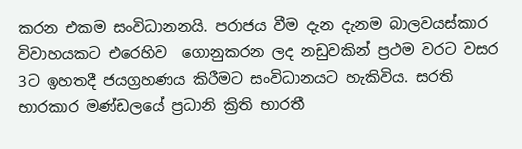කරන එකම සංවිධානනයි. පරාජය වීම දැන දැනම බාලවයස්කාර විවාහයකට එරෙහිව  ගොනුකරන ලද නඩුවකින් ප්‍රථම වරට වසර 3ට ඉහතදී ජයග්‍රහණය කිරීමට සංවිධානයට හැකිවිය. සරති භාරකාර මණ්ඩලයේ ප්‍රධානි ක්‍රිති භාරතී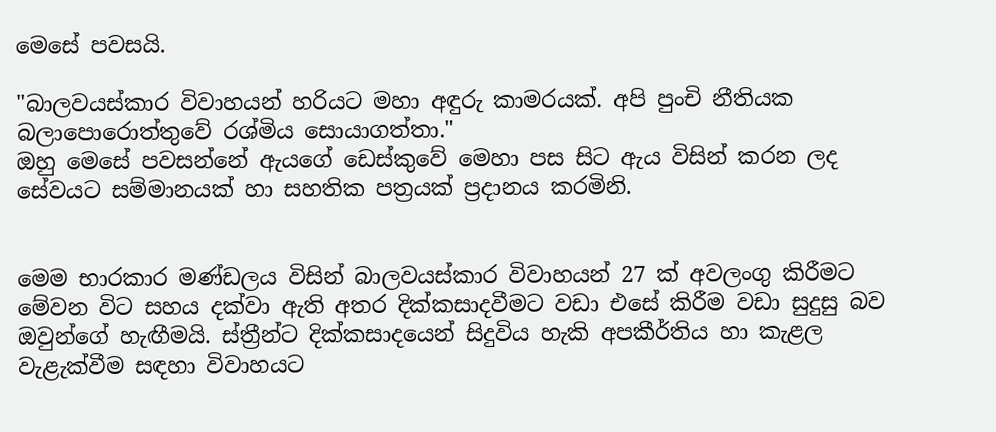මෙසේ පවසයි.

"බාලවයස්කාර විවාහයන් හරියට මහා අඳුරු කාමරයක්. අපි පුංචි නීතියක බලාපොරොත්තුවේ රශ්මිය සොයාගත්තා."
ඔහු මෙසේ පවසන්නේ ඇයගේ ඩෙස්කුවේ මෙහා පස සිට ඇය විසින් කරන ලද සේවයට සම්මානයක් හා සහතික පත්‍රයක් ප්‍රදානය කරමිනි.


මෙම භාරකාර මණ්ඩලය විසින් බාලවයස්කාර විවාහයන් 27 ක් අවලංගු කිරීමට මේවන විට සහය දක්වා ඇති අතර දික්කසාදවීමට වඩා එසේ කිරීම වඩා සුදුසු බව ඔවුන්ගේ හැඟීමයි. ස්ත්‍රීන්ට දික්කසාදයෙන් සිදුවිය හැකි අපකීර්තිය හා කැළල වැළැක්වීම සඳහා විවාහයට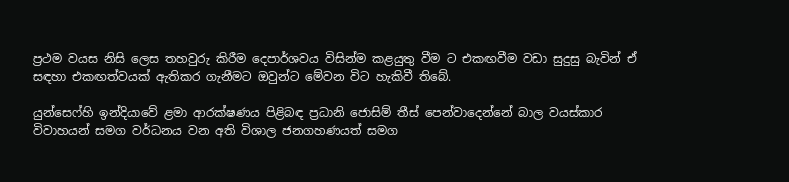ප්‍රථම වයස නිසි ලෙස තහවුරු කිරීම දෙපාර්ශවය විසින්ම කළයුතු වීම ට එකඟවීම වඩා සුදුසු බැවින් ඒ සඳහා එකඟත්වයක් ඇතිකර ගැනීමට ඔවුන්ට මේවන විට හැකිවී තිබේ.

යුන්සෙෆ්හි ඉන්දියාවේ ළමා ආරක්ෂණය පිළිබඳ ප්‍රධානි ජොසිම් තීස් පෙන්වාදෙන්නේ බාල වයස්කාර විවාහයන් සමග වර්ධනය වන අති විශාල ජනගහණයත් සමග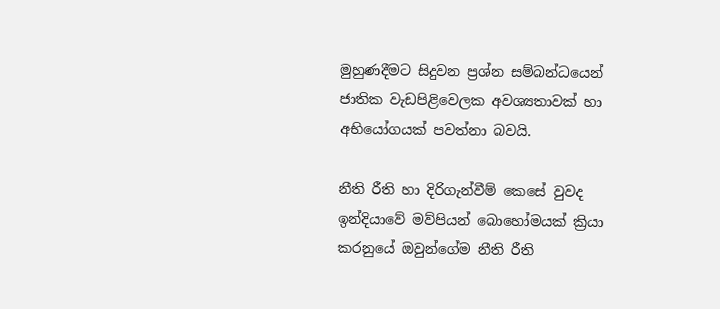මුහුණදීමට සිදුවන ප්‍රශ්න සම්බන්ධයෙන් ජාතික වැඩපිළිවෙලක අවශ්‍යතාවක් හා අභියෝගයක් පවත්නා බවයි.

නීති රීති හා දිරිගැන්වීම් කෙසේ වුවද ඉන්දියාවේ මව්පියන් බොහෝමයක් ක්‍රියා කරනුයේ ඔවුන්ගේම නීති රීති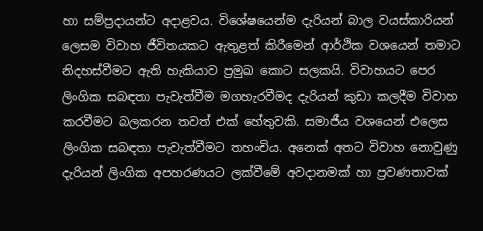හා සම්ප්‍රදායන්ට අදාළවය. විශේෂයෙන්ම දැරියන්‍ බාල වයස්කාරියන් ලෙසම විවාහ ජීවිතයකට ඇතුළත් කිරීමෙන් ආර්ථික වශයෙන් තමාට නිදහස්වීමට ඇති හැකියාව ප්‍රමුඛ කොට සලකයි. විවාහයට පෙර ලිංගික සබඳතා පැවැත්වීම මගහැරවීමද දැරියන් කුඩා කලදීම විවාහ කරවීමට බලකරන තවත් එක් හේතුවකි. සමාජීය වශයෙන් එලෙස ලිංගික සබඳතා පැවැත්වීමට තහංචිය. අනෙක් අතට විවාහ නොවුණු දැරියන් ලිංගික අපහරණයට ලක්වීමේ අවදානමක් හා ප්‍රවණතාවක්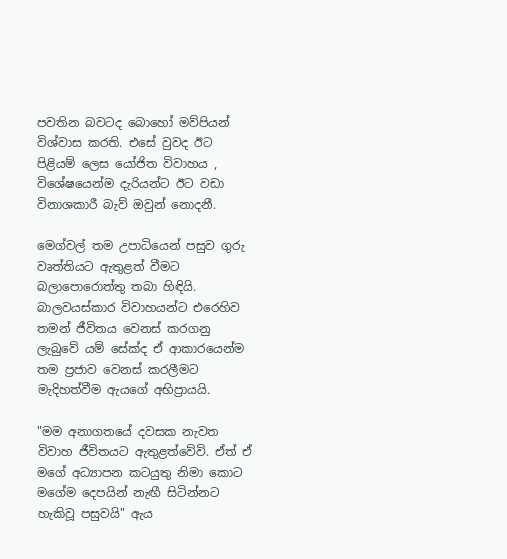පවතින බවටද බොහෝ මව්පියන් විශ්වාස කරති. එසේ වුවද ඊට පිළියම් ලෙස යෝජිත විවාහය , විශේෂයෙන්ම දැරියන්ට ඊට වඩා විනාශකාරී බැව් ඔවුන් නොදනී.

මෙග්වල් තම උපාධියෙන් පසුව ගුරු වෘත්තියට ඇතුළත් වීමට බලාපොරොත්තු තබා හිඳියි. බාලවයස්කාර විවාහයන්ට එරෙහිව තමන් ජීවිතය වෙනස් කරගනු ලැබුවේ යම් සේක්ද ඒ ආකාරයෙන්ම තම ප්‍රජාව වෙනස් කරලීමට මැදිහත්වීම ඇයගේ අභිප්‍රායයි.

"මම අනාගතයේ දවසක නැවත විවාහ ජීවිතයට ඇතුළත්වේවි. ඒත් ඒ මගේ අධ්‍යාපන කටයුතු නිමා කොට මගේම දෙපයින් නැඟී සිටින්නට හැකිවූ පසුවයි" ඇය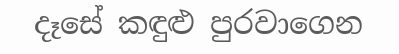දෑසේ කඳුළු පුරවාගෙන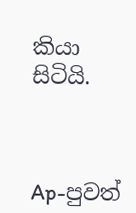කියා සිටියි.



Ap-පුවත්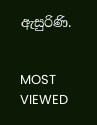ඇසුරිණි.


MOST VIEWED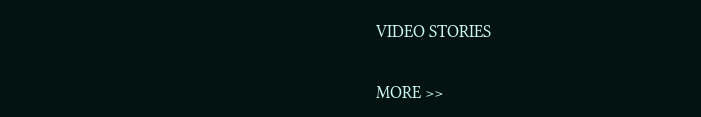VIDEO STORIES

MORE >>